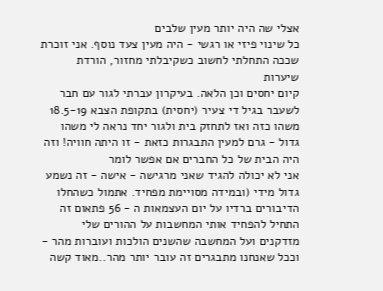אצלי שה היה יותר מעין שלבים
כל שינוי פיזי או רגשי - היה מעין צעד נוסף. אני זוכרת שככה התחלתי לחשוב כשקיבלתי מחזור, הורדת שיערות
קיום יחסים וכן הלאה. בעיקרון עברתי לגור עם חבר לשעבר בגיל די צעיר (יחסית) בתקופת הצבא 18.5-19 משהו כזה ואז לתחזק בית ולגור יחד נראה לי משהו גדול - גרם למעין התבגרות כזאת - זו היתה חוויה! וזה היה הבית של כל החברים אם אפשר לומר
אני לא יכולה להגיד שאני מרגישה - אישה - זה נשמע גדול מידי (ובמידה מסויימת מפחיד. אתמול כשהחלו הדיבורים ברדיו על יום העצמאות ה - 56 פתאום זה התחיל להפחיד אותי המחשבות על ההורים שלי מזדקנים ועל המחשבה שהשנים הולכות ועוברות מהר - וככל שאנחנו מתבגרים זה עובר יותר מהר..מאוד קשה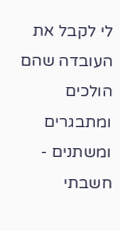לי לקבל את העובדה שהם הולכים ומתבגרים
ומשתנים - חשבתי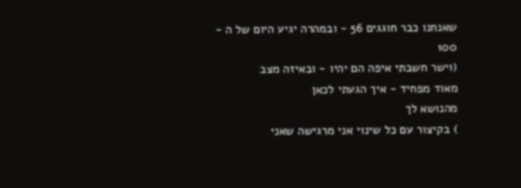שאנחנו כבר חוגגים 56 - ובמהרה יגיע היום של ה - 100
(וישר חשבתי איפה הם יהיו - ובאיזה מצב
מאוד מפחיד - איך הגעתי לכאן
מהנושא לך
) בקיצור עם כל שינוי אני מרגישה שאני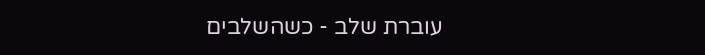עוברת שלב - כשהשלבים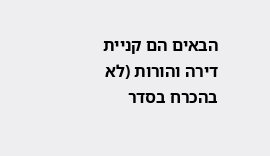הבאים הם קניית דירה והורות (לא בהכרח בסדר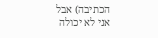הכתיבה) אבל אני לא יכולה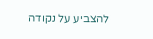להצביע על נקודה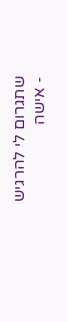שתגרום לי להרגיש - אישה